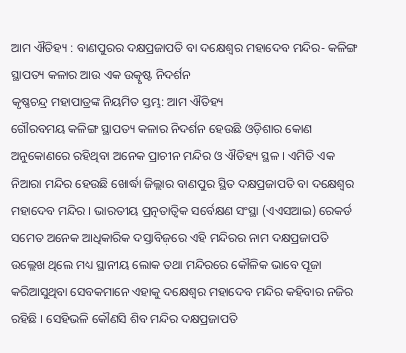ଆମ ଐତିହ୍ୟ : ବାଣପୁରର ଦକ୍ଷପ୍ରଜାପତି ବା ଦକ୍ଷେଶ୍ୱର ମହାଦେବ ମନ୍ଦିର- କଳିଙ୍ଗ ସ୍ଥାପତ୍ୟ କଳାର ଆଉ ଏକ ଉତ୍କୃଷ୍ଟ ନିଦର୍ଶନ
କୃଷ୍ଣଚନ୍ଦ୍ର ମହାପାତ୍ରଙ୍କ ନିୟମିତ ସ୍ତମ୍ଭ: ଆମ ଐତିହ୍ୟ
ଗୌରବମୟ କଳିଙ୍ଗ ସ୍ଥାପତ୍ୟ କଳାର ନିଦର୍ଶନ ହେଉଛି ଓଡ଼ିଶାର କୋଣ ଅନୁକୋଣରେ ରହିଥିବା ଅନେକ ପ୍ରାଚୀନ ମନ୍ଦିର ଓ ଐତିହ୍ୟ ସ୍ଥଳ । ଏମିତି ଏକ ନିଆରା ମନ୍ଦିର ହେଉଛି ଖୋର୍ଦ୍ଧା ଜିଲ୍ଲାର ବାଣପୁର ସ୍ଥିତ ଦକ୍ଷପ୍ରଜାପତି ବା ଦକ୍ଷେଶ୍ୱର ମହାଦେବ ମନ୍ଦିର । ଭାରତୀୟ ପ୍ରତ୍ନତାତ୍ଵିକ ସର୍ବେକ୍ଷଣ ସଂସ୍ଥା (ଏଏସଆଇ) ରେକର୍ଡ ସମେତ ଅନେକ ଆଧିକାରିକ ଦସ୍ତାବିଜ଼ରେ ଏହି ମନ୍ଦିରର ନାମ ଦକ୍ଷପ୍ରଜାପତି ଉଲ୍ଲେଖ ଥିଲେ ମଧ୍ୟ ସ୍ଥାନୀୟ ଲୋକ ତଥା ମନ୍ଦିରରେ କୌଳିକ ଭାବେ ପୂଜା କରିଆସୁଥିବା ସେବକମାନେ ଏହାକୁ ଦକ୍ଷେଶ୍ୱର ମହାଦେବ ମନ୍ଦିର କହିବାର ନଜିର ରହିଛି । ସେହିଭଳି କୌଣସି ଶିବ ମନ୍ଦିର ଦକ୍ଷପ୍ରଜାପତି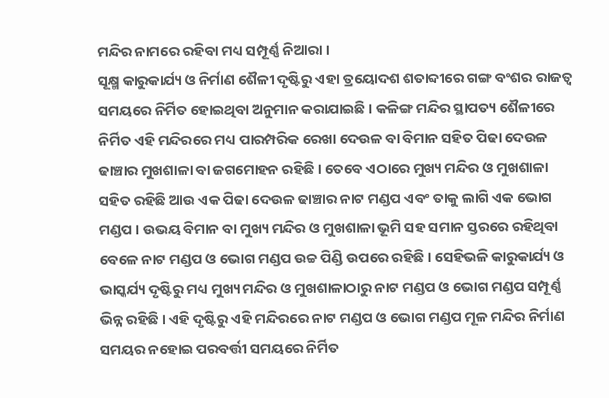ମନ୍ଦିର ନାମରେ ରହିବା ମଧ୍ୟ ସମ୍ପୂର୍ଣ୍ଣ ନିଆରା ।
ସୂକ୍ଷ୍ମ କାରୁକାର୍ଯ୍ୟ ଓ ନିର୍ମାଣ ଶୈଳୀ ଦୃଷ୍ଟିରୁ ଏହା ତ୍ରୟୋଦଶ ଶତାବ୍ଦୀରେ ଗଙ୍ଗ ବଂଶର ରାଜତ୍ୱ ସମୟରେ ନିର୍ମିତ ହୋଇଥିବା ଅନୁମାନ କରାଯାଇଛି । କଳିଙ୍ଗ ମନ୍ଦିର ସ୍ଥାପତ୍ୟ ଶୈଳୀରେ ନିର୍ମିତ ଏହି ମନ୍ଦିରରେ ମଧ୍ୟ ପାରମ୍ପରିକ ରେଖା ଦେଉଳ ବା ବିମାନ ସହିତ ପିଢା ଦେଉଳ ଢାଞ୍ଚାର ମୁଖଶାଳା ବା ଜଗମୋହନ ରହିଛି । ତେବେ ଏଠାରେ ମୁଖ୍ୟ ମନ୍ଦିର ଓ ମୁଖଶାଳା ସହିତ ରହିଛି ଆଉ ଏକ ପିଢା ଦେଉଳ ଢାଞ୍ଚାର ନାଟ ମଣ୍ଡପ ଏବଂ ତାକୁ ଲାଗି ଏକ ଭୋଗ ମଣ୍ଡପ । ଉଭୟ ବିମାନ ବା ମୁଖ୍ୟ ମନ୍ଦିର ଓ ମୁଖଶାଳା ଭୂମି ସହ ସମାନ ସ୍ତରରେ ରହିଥିବା ବେଳେ ନାଟ ମଣ୍ଡପ ଓ ଭୋଗ ମଣ୍ଡପ ଉଚ୍ଚ ପିଣ୍ଡି ଉପରେ ରହିଛି । ସେହିଭଳି କାରୁକାର୍ଯ୍ୟ ଓ ଭାସ୍କର୍ଯ୍ୟ ଦୃଷ୍ଟିରୁ ମଧ୍ୟ ମୁଖ୍ୟ ମନ୍ଦିର ଓ ମୁଖଶାଳାଠାରୁ ନାଟ ମଣ୍ଡପ ଓ ଭୋଗ ମଣ୍ଡପ ସମ୍ପୂର୍ଣ୍ଣ ଭିନ୍ନ ରହିଛି । ଏହି ଦୃଷ୍ଟିରୁ ଏହି ମନ୍ଦିରରେ ନାଟ ମଣ୍ଡପ ଓ ଭୋଗ ମଣ୍ଡପ ମୂଳ ମନ୍ଦିର ନିର୍ମାଣ ସମୟର ନହୋଇ ପରବର୍ତ୍ତୀ ସମୟରେ ନିର୍ମିତ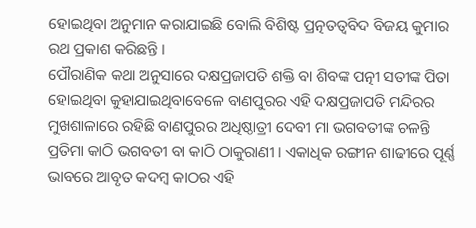ହୋଇଥିବା ଅନୁମାନ କରାଯାଇଛି ବୋଲି ବିଶିଷ୍ଟ ପ୍ରତ୍ନତତ୍ଵବିଦ ବିଜୟ କୁମାର ରଥ ପ୍ରକାଶ କରିଛନ୍ତି ।
ପୌରାଣିକ କଥା ଅନୁସାରେ ଦକ୍ଷପ୍ରଜାପତି ଶକ୍ତି ବା ଶିବଙ୍କ ପତ୍ନୀ ସତୀଙ୍କ ପିତା ହୋଇଥିବା କୁହାଯାଇଥିବାବେଳେ ବାଣପୁରର ଏହି ଦକ୍ଷପ୍ରଜାପତି ମନ୍ଦିରର ମୁଖଶାଳାରେ ରହିଛି ବାଣପୁରର ଅଧିଷ୍ଠାତ୍ରୀ ଦେବୀ ମା ଭଗବତୀଙ୍କ ଚଳନ୍ତି ପ୍ରତିମା କାଠି ଭଗବତୀ ବା କାଠି ଠାକୁରାଣୀ । ଏକାଧିକ ରଙ୍ଗୀନ ଶାଢୀରେ ପୂର୍ଣ୍ଣ ଭାବରେ ଆବୃତ କଦମ୍ବ କାଠର ଏହି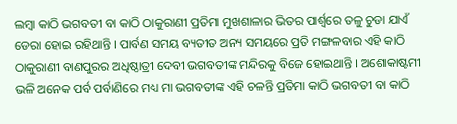ଲମ୍ବା କାଠି ଭଗବତୀ ବା କାଠି ଠାକୁରାଣୀ ପ୍ରତିମା ମୁଖଶାଳାର ଭିତର ପାର୍ଶ୍ୱରେ ତଳୁ ଚୁଡା ଯାଏଁ ଡେରା ହୋଇ ରହିଥାନ୍ତି । ପାର୍ବଣ ସମୟ ବ୍ୟତୀତ ଅନ୍ୟ ସମୟରେ ପ୍ରତି ମଙ୍ଗଳବାର ଏହି କାଠି ଠାକୁରାଣୀ ବାଣପୁରର ଅଧିଷ୍ଠାତ୍ରୀ ଦେବୀ ଭଗବତୀଙ୍କ ମନ୍ଦିରକୁ ବିଜେ ହୋଇଥାନ୍ତି । ଅଶୋକାଷ୍ଟମୀ ଭଳି ଅନେକ ପର୍ବ ପର୍ବାଣିରେ ମଧ୍ୟ ମା ଭଗବତୀଙ୍କ ଏହି ଚଳନ୍ତି ପ୍ରତିମା କାଠି ଭଗବତୀ ବା କାଠି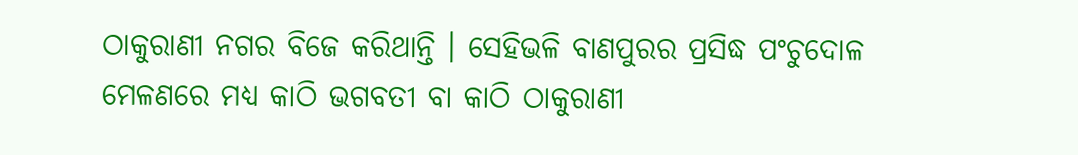ଠାକୁରାଣୀ ନଗର ବିଜେ କରିଥାନ୍ତି । ସେହିଭଳି ବାଣପୁରର ପ୍ରସିଦ୍ଧ ପଂଚୁଦୋଳ ମେଳଣରେ ମଧ୍ୟ କାଠି ଭଗବତୀ ବା କାଠି ଠାକୁରାଣୀ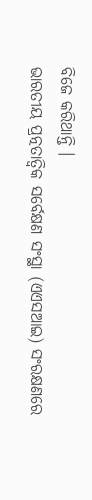ବିଜେ କରିଥାନ୍ତି ।
ଭାରତୀୟ ପ୍ରତ୍ନତାତ୍ଵିକ ସର୍ବେକ୍ଷଣ ସଂସ୍ଥା (ଏଏସଆଇ) ସଂରକ୍ଷଣରେ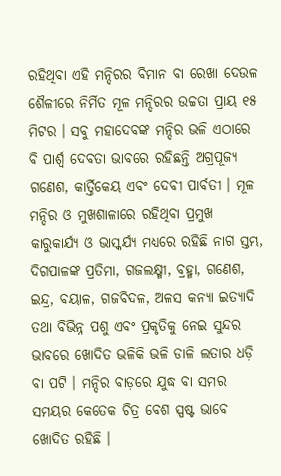ରହିଥିବା ଏହି ମନ୍ଦିରର ବିମାନ ବା ରେଖା ଦେଉଳ ଶୈଳୀରେ ନିର୍ମିତ ମୂଳ ମନ୍ଦିରର ଉଚ୍ଚତା ପ୍ରାୟ ୧୫ ମିଟର । ସବୁ ମହାଦେବଙ୍କ ମନ୍ଦିର ଭଳି ଏଠାରେ ବି ପାର୍ଶ୍ୱ ଦେବତା ଭାବରେ ରହିଛନ୍ତି ଅଗ୍ରପୂଜ୍ୟ ଗଣେଶ, କାର୍ତ୍ତିକେୟ ଏବଂ ଦେବୀ ପାର୍ବତୀ । ମୂଳ ମନ୍ଦିର ଓ ମୁଖଶାଳାରେ ରହିଥିବା ପ୍ରମୁଖ କାରୁକାର୍ଯ୍ୟ ଓ ଭାସ୍କର୍ଯ୍ୟ ମଧ୍ୟରେ ରହିଛି ନାଗ ସ୍ତମ୍ଭ, ଦିଗପାଳଙ୍କ ପ୍ରତିମା, ଗଜଲକ୍ଷ୍ମୀ, ବ୍ରହ୍ମା, ଗଣେଶ, ଇନ୍ଦ୍ର, ବୟାଳ, ଗଜବିଦଳ, ଅଳସ କନ୍ୟା ଇତ୍ୟାଦି ତଥା ବିଭିନ୍ନ ପଶୁ ଏବଂ ପ୍ରକୃତିକୁ ନେଇ ସୁନ୍ଦର ଭାବରେ ଖୋଦିତ ଭଳିକି ଭଳି ଡାଳି ଲତାର ଧଡ଼ି ବା ପଟି । ମନ୍ଦିର ବାଡ଼ରେ ଯୁଦ୍ଧ ବା ସମର ସମୟର କେତେକ ଚିତ୍ର ବେଶ ସ୍ପଷ୍ଟ ଭାବେ ଖୋଦିତ ରହିଛି ।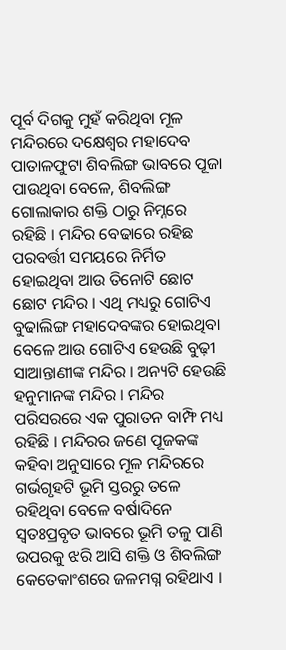ପୂର୍ବ ଦିଗକୁ ମୁହଁ କରିଥିବା ମୂଳ ମନ୍ଦିରରେ ଦକ୍ଷେଶ୍ୱର ମହାଦେବ ପାତାଳଫୁଟା ଶିବଲିଙ୍ଗ ଭାବରେ ପୂଜା ପାଉଥିବା ବେଳେ, ଶିବଲିଙ୍ଗ ଗୋଲାକାର ଶକ୍ତି ଠାରୁ ନିମ୍ନରେ ରହିଛି । ମନ୍ଦିର ବେଢାରେ ରହିଛ ପରବର୍ତ୍ତୀ ସମୟରେ ନିର୍ମିତ ହୋଇଥିବା ଆଉ ତିନୋଟି ଛୋଟ ଛୋଟ ମନ୍ଦିର । ଏଥି ମଧ୍ୟରୁ ଗୋଟିଏ ବୁଢାଲିଙ୍ଗ ମହାଦେବଙ୍କର ହୋଇଥିବା ବେଳେ ଆଉ ଗୋଟିଏ ହେଉଛି ବୁଢ଼ୀ ସାଆନ୍ତାଣୀଙ୍କ ମନ୍ଦିର । ଅନ୍ୟଟି ହେଉଛି ହନୁମାନଙ୍କ ମନ୍ଦିର । ମନ୍ଦିର ପରିସରରେ ଏକ ପୁରାତନ ବାମ୍ଫି ମଧ୍ୟ ରହିଛି । ମନ୍ଦିରର ଜଣେ ପୂଜକଙ୍କ କହିବା ଅନୁସାରେ ମୂଳ ମନ୍ଦିରରେ ଗର୍ଭଗୃହଟି ଭୂମି ସ୍ତରରୁ ତଳେ ରହିଥିବା ବେଳେ ବର୍ଷାଦିନେ ସ୍ୱତଃପ୍ରବୃତ ଭାବରେ ଭୂମି ତଳୁ ପାଣି ଉପରକୁ ଝରି ଆସି ଶକ୍ତି ଓ ଶିବଲିଙ୍ଗ କେତେକାଂଶରେ ଜଳମଗ୍ନ ରହିଥାଏ ।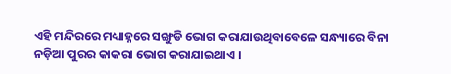ଏହି ମନ୍ଦିରରେ ମଧ୍ୟାହ୍ନରେ ସଙ୍ଖୁଡି ଭୋଗ କରାଯାଉଥିବାବେଳେ ସନ୍ଧ୍ୟାରେ ବିନା ନଡ଼ିଆ ପୁରର କାକରା ଭୋଗ କରାଯାଇଥାଏ ।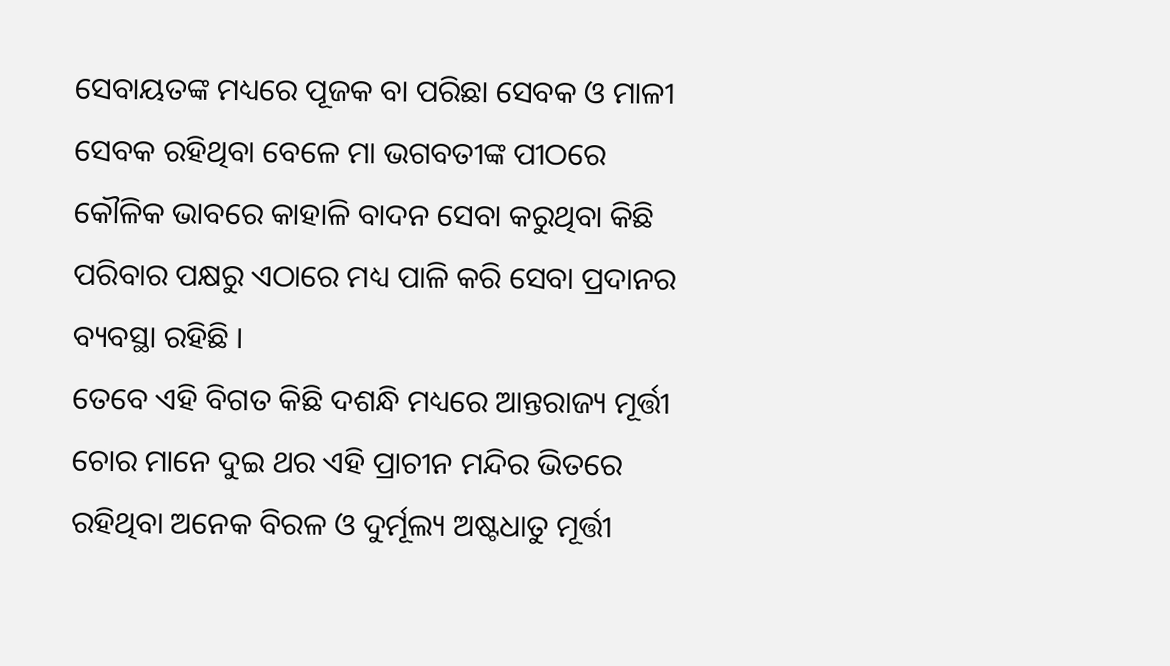ସେବାୟତଙ୍କ ମଧ୍ୟରେ ପୂଜକ ବା ପରିଛା ସେବକ ଓ ମାଳୀ ସେବକ ରହିଥିବା ବେଳେ ମା ଭଗବତୀଙ୍କ ପୀଠରେ କୌଳିକ ଭାବରେ କାହାଳି ବାଦନ ସେବା କରୁଥିବା କିଛି ପରିବାର ପକ୍ଷରୁ ଏଠାରେ ମଧ୍ୟ ପାଳି କରି ସେବା ପ୍ରଦାନର ବ୍ୟବସ୍ଥା ରହିଛି ।
ତେବେ ଏହି ବିଗତ କିଛି ଦଶନ୍ଧି ମଧ୍ୟରେ ଆନ୍ତରାଜ୍ୟ ମୂର୍ତ୍ତୀ ଚୋର ମାନେ ଦୁଇ ଥର ଏହି ପ୍ରାଚୀନ ମନ୍ଦିର ଭିତରେ ରହିଥିବା ଅନେକ ବିରଳ ଓ ଦୁର୍ମୂଲ୍ୟ ଅଷ୍ଟଧାତୁ ମୂର୍ତ୍ତୀ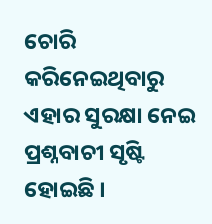ଚୋରି କରିନେଇଥିବାରୁ ଏହାର ସୁରକ୍ଷା ନେଇ ପ୍ରଶ୍ନବାଚୀ ସୃଷ୍ଟି ହୋଇଛି ।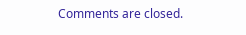Comments are closed.